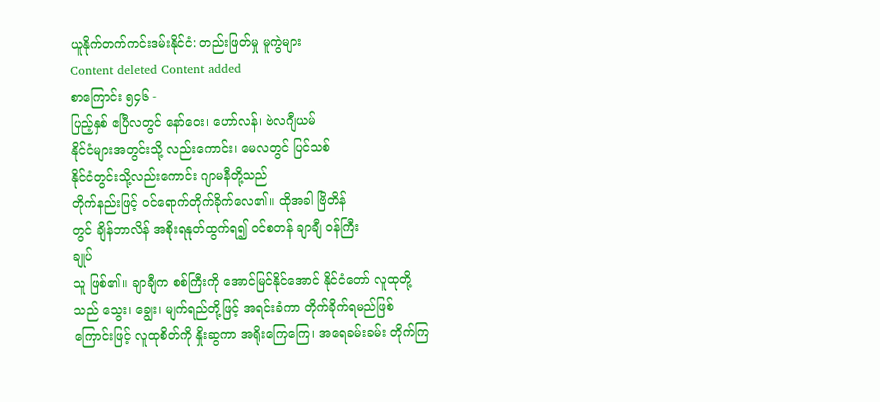ယူနိုက်တက်ကင်းဒမ်းနိုင်ငံ: တည်းဖြတ်မှု မူကွဲများ
Content deleted Content added
စာကြောင်း ၅၄၆ -
ပြည့်နှစ် ဧပြီလတွင် နော်ဝေး၊ ဟော်လန်၊ ဗဲလဂျီယမ်
နိုင်ငံများအတွင်းသို့ လည်းကောင်း၊ မေလတွင် ပြင်သစ်
နိုင်ငံတွင်းသို့လည်းကောင်း ဂျာမနီတို့သည်
တိုက်နည်းဖြင့် ဝင်ရောက်တိုက်ခိုက်လေ၏။ ထိုအခါ ဗြိတိန်
တွင် ချိန်ဘာလိန် အစိုးရနုတ်ထွက်ရ၍ ဝင်စတန် ချာချီ ဝန်ကြီး
ချုပ်
သူ ဖြစ်၏။ ချာချီက စစ်ကြီးကို အောင်မြင်နိုင်အောင် နိုင်ငံတော် လူထုတို့သည် သွေး၊ ချွေး၊ မျက်ရည်တို့ဖြင့် အရင်းခံကာ တိုက်ခိုက်ရမည်ဖြစ်ကြောင်းဖြင့် လူထုစိတ်ကို နှိုးဆွကာ အရိုးကြေကြေ၊ အရေခမ်းခမ်း တိုက်ကြ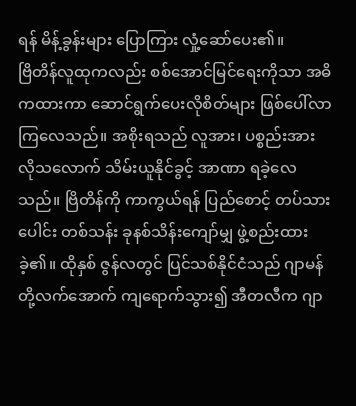ရန် မိန့်ခွန်းများ ပြောကြား လှုံ့ဆော်ပေး၏။
ဗြိတိန်လူထုကလည်း စစ်အောင်မြင်ရေးကိုသာ အဓိကထားကာ ဆောင်ရွက်ပေးလိုစိတ်များ ဖြစ်ပေါ်လာကြလေသည်။ အစိုးရသည် လူအား၊ ပစ္စည်းအား လိုသလောက် သိမ်းယူနိုင်ခွင့် အာဏာ ရခဲ့လေသည်။ ဗြိတိန်ကို ကာကွယ်ရန် ပြည်စောင့် တပ်သားပေါင်း တစ်သန်း ခုနစ်သိန်းကျော်မျှ ဖွဲ့စည်းထားခဲ့၏။ ထိုနှစ် ဇွန်လတွင် ပြင်သစ်နိုင်ငံသည် ဂျာမန်တို့လက်အောက် ကျရောက်သွား၍ အီတလီက ဂျာ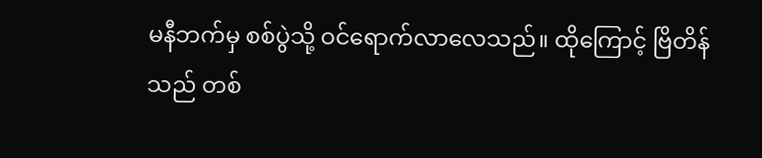မနီဘက်မှ စစ်ပွဲသို့ ဝင်ရောက်လာလေသည်။ ထိုကြောင့် ဗြိတိန်သည် တစ်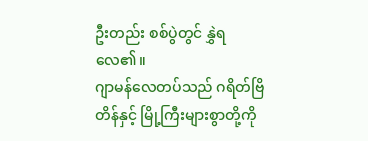ဦးတည်း စစ်ပွဲတွင် နွှဲရလေ၏။
ဂျာမန်လေတပ်သည် ဂရိတ်ဗြိတိန်နှင့် မြို့ကြီးများစွာတို့ကို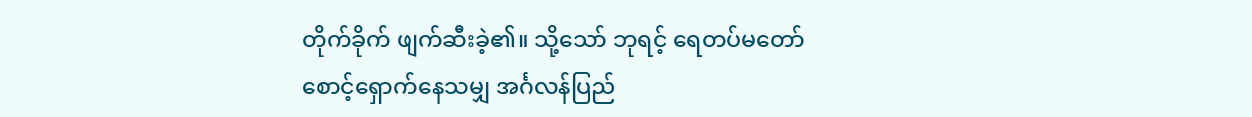တိုက်ခိုက် ဖျက်ဆီးခဲ့၏။ သို့သော် ဘုရင့် ရေတပ်မတော် စောင့်ရှောက်နေသမျှ အင်္ဂလန်ပြည်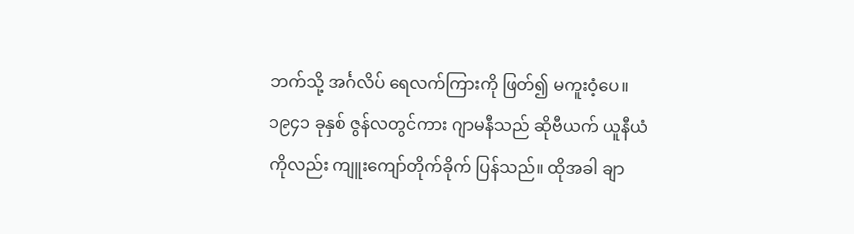ဘက်သို့ အင်္ဂလိပ် ရေလက်ကြားကို ဖြတ်၍ မကူးဝံ့ပေ။ ၁၉၄၁ ခုနှစ် ဇွန်လတွင်ကား ဂျာမနီသည် ဆိုဗီယက် ယူနီယံကိုလည်း ကျူးကျော်တိုက်ခိုက် ပြန်သည်။ ထိုအခါ ချာ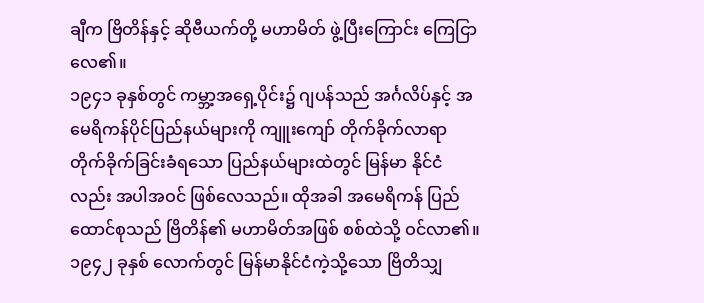ချီက ဗြိတိန်နှင့် ဆိုဗီယက်တို့ မဟာမိတ် ဖွဲ့ပြီးကြောင်း ကြေငြာလေ၏။
၁၉၄၁ ခုနှစ်တွင် ကမ္ဘာ့အရှေ့ပိုင်း၌ ဂျပန်သည် အင်္ဂလိပ်နှင့် အမေရိကန်ပိုင်ပြည်နယ်များကို ကျူးကျော် တိုက်ခိုက်လာရာ တိုက်ခိုက်ခြင်းခံရသော ပြည်နယ်များထဲတွင် မြန်မာ နိုင်ငံလည်း အပါအဝင် ဖြစ်လေသည်။ ထိုအခါ အမေရိကန် ပြည်ထောင်စုသည် ဗြိတိန်၏ မဟာမိတ်အဖြစ် စစ်ထဲသို့ ဝင်လာ၏။ ၁၉၄၂ ခုနှစ် လောက်တွင် မြန်မာနိုင်ငံကဲ့သို့သော ဗြိတိသျှ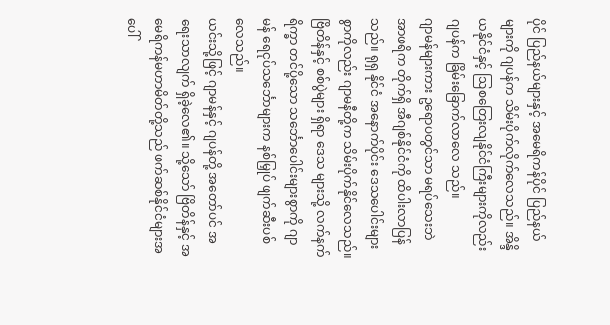ပိုင် ပြည်နယ်များနှင့် အမေရိကန်ပိုင် ပြည်နယ်များကို ဂျပန်က သိမ်းပိုက်လိုက်လေသည်။ အိန္ဒိယနိုင်ငံနှင့် ဩစတြေးလျနိုင်ငံကြီးများကိုလည်း ဂျပန်က ခြိမ်းခြောက်လာလေ သည်။
ဂျာမန်များကား ဥရောပတွင်သာ မရပ်သေးဘဲ အာဖရိက တိုက်ရှိ အီဂျစ်နိုင်ငံကို ထိပါးလာပြန်သည်။ ရုရှ နိုင်ငံ အနောက်ပိုင်း ဒေသပေါင်းများစွာကိုလည်း ဂျာမနီတို့က သိမ်းပိုက်နိုင်လေသည်။ ဗြိတိန်နှင့် စစ်ပွဲများ ရှိရာ ဒေသ များသို့ လက်နက်ရိက္ခာ တင်ပို့သော သင်္ဘောပေါင်းများစွာကို ဂျာမန် ရေငုပ်သင်္ဘောများက နစ်မြှုပ် ဖျက်ဆီးပစ်လေသည်။
ယင်းသို့ဖြင့် ဂျာမန်နှင့် ဂျပန်တို့ အတော်ပင် အရေးသာလျက် ရှိခဲ့လေ၏။ သို့သော် ဗြိတိန်နှင့် အမေရိကန်မဟာမိတ်တို့သည် ဖက်ဆစ်နိုင်ငံများအပေါ်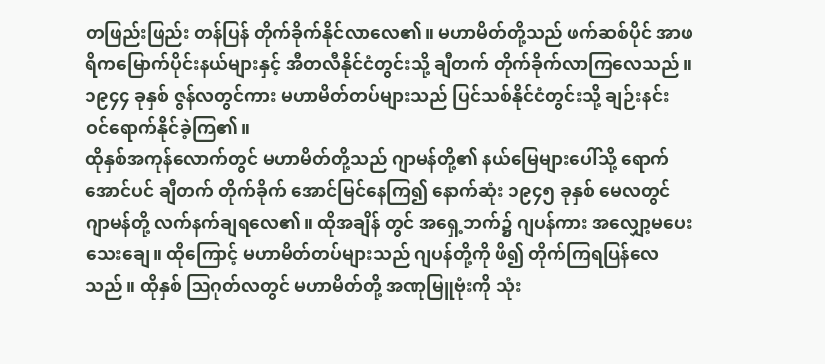တဖြည်းဖြည်း တန်ပြန် တိုက်ခိုက်နိုင်လာလေ၏။ မဟာမိတ်တို့သည် ဖက်ဆစ်ပိုင် အာဖရိကမြောက်ပိုင်းနယ်များနှင့် အီတလီနိုင်ငံတွင်းသို့ ချီတက် တိုက်ခိုက်လာကြလေသည်။ ၁၉၄၄ ခုနှစ် ဇွန်လတွင်ကား မဟာမိတ်တပ်များသည် ပြင်သစ်နိုင်ငံတွင်းသို့ ချဉ်းနင်း ဝင်ရောက်နိုင်ခဲ့ကြ၏။
ထိုနှစ်အကုန်လောက်တွင် မဟာမိတ်တို့သည် ဂျာမန်တို့၏ နယ်မြေများပေါ်သို့ ရောက်အောင်ပင် ချီတက် တိုက်ခိုက် အောင်မြင်နေကြ၍ နောက်ဆုံး ၁၉၄၅ ခုနှစ် မေလတွင် ဂျာမန်တို့ လက်နက်ချရလေ၏။ ထိုအချိန် တွင် အရှေ့ဘက်၌ ဂျပန်ကား အလျှော့မပေးသေးချေ။ ထိုကြောင့် မဟာမိတ်တပ်များသည် ဂျပန်တို့ကို ဖိ၍ တိုက်ကြရပြန်လေသည်။ ထိုနှစ် ဩဂုတ်လတွင် မဟာမိတ်တို့ အဏုမြူဗုံးကို သုံး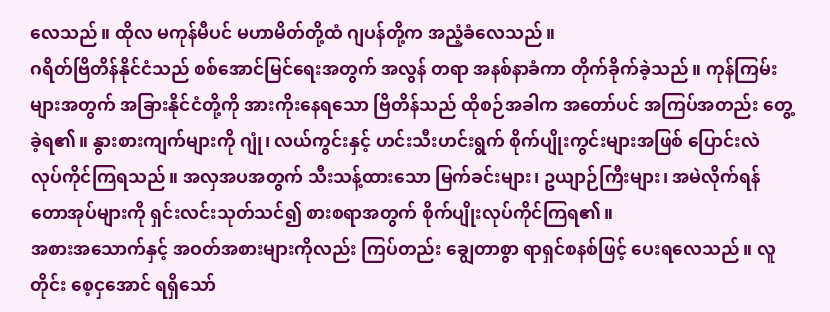လေသည်။ ထိုလ မကုန်မီပင် မဟာမိတ်တို့ထံ ဂျပန်တို့က အညံ့ခံလေသည်။
ဂရိတ်ဗြိတိန်နိုင်ငံသည် စစ်အောင်မြင်ရေးအတွက် အလွန် တရာ အနစ်နာခံကာ တိုက်ခိုက်ခဲ့သည်။ ကုန်ကြမ်းများအတွက် အခြားနိုင်ငံတို့ကို အားကိုးနေရသော ဗြိတိန်သည် ထိုစဉ်အခါက အတော်ပင် အကြပ်အတည်း တွေ့ခဲ့ရ၏။ နွားစားကျက်များကို ဂျုံ၊ လယ်ကွင်းနှင့် ဟင်းသီးဟင်းရွက် စိုက်ပျိုးကွင်းများအဖြစ် ပြောင်းလဲ လုပ်ကိုင်ကြရသည်။ အလှအပအတွက် သီးသန့်ထားသော မြက်ခင်းများ၊ ဥယျာဉ်ကြီးများ၊ အမဲလိုက်ရန် တောအုပ်များကို ရှင်းလင်းသုတ်သင်၍ စားစရာအတွက် စိုက်ပျိုးလုပ်ကိုင်ကြရ၏။
အစားအသောက်နှင့် အဝတ်အစားများကိုလည်း ကြပ်တည်း ချွေတာစွာ ရာရှင်စနစ်ဖြင့် ပေးရလေသည်။ လူတိုင်း စေ့ငှအောင် ရရှိသော်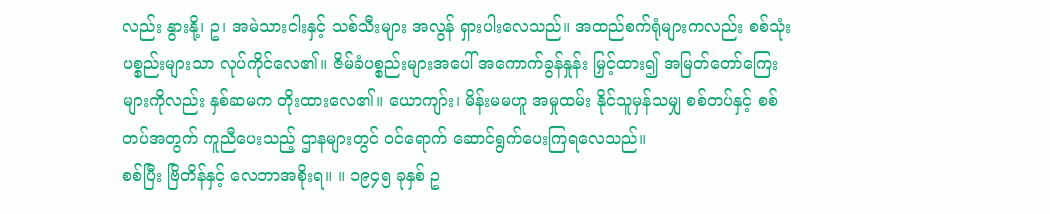လည်း နွားနို့၊ ဥ၊ အမဲသားငါးနှင့် သစ်သီးများ အလွန် ရှားပါးလေသည်။ အထည်စက်ရုံများကလည်း စစ်သုံး ပစ္စည်းများသာ လုပ်ကိုင်လေ၏။ ဇိမ်ခံပစ္စည်းများအပေါ် အကောက်ခွန်နှုန်း မြှင့်ထား၍ အမြတ်တော်ကြေးများကိုလည်း နှစ်ဆမက တိုးထားလေ၏။ ယောကျာ်း၊ မိန်းမမဟူ အမှုထမ်း နိုင်သူမှန်သမျှ စစ်တပ်နှင့် စစ်တပ်အတွက် ကူညီပေးသည့် ဌာနများတွင် ဝင်ရောက် ဆောင်ရွက်ပေးကြရလေသည်။
စစ်ပြီး ဗြိတိန်နှင့် လေဘာအစိုးရ။ ။ ၁၉၄၅ ခုနှစ် ဥ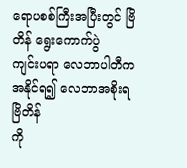ရောပစစ်ကြီးအပြီးတွင် ဗြိတိန် ရွေးကောက်ပွဲ
ကျင်းပရာ လေဘာပါတီက အနိုင်ရ၍ လေဘာအစိုးရ ဗြိတိန်
ကို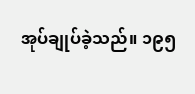အုပ်ချုပ်ခဲ့သည်။ ၁၉၅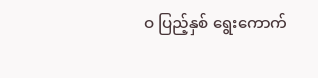ဝ ပြည့်နှစ် ရွေးကောက်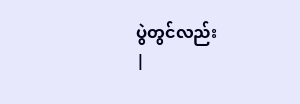ပွဲတွင်လည်း
|